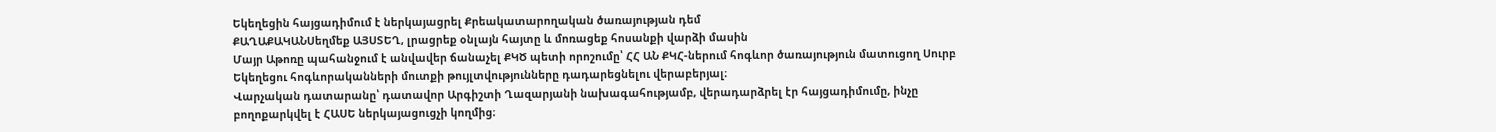Եկեղեցին հայցադիմում է ներկայացրել Քրեակատարողական ծառայության դեմ
ՔԱՂԱՔԱԿԱՆՍեղմեք ԱՅՍՏԵՂ, լրացրեք օնլայն հայտը և մոռացեք հոսանքի վարձի մասին
Մայր Աթոռը պահանջում է անվավեր ճանաչել ՔԿԾ պետի որոշումը՝ ՀՀ ԱՆ ՔԿՀ-ներում հոգևոր ծառայություն մատուցող Սուրբ Եկեղեցու հոգևորականների մուտքի թույլտվությունները դադարեցնելու վերաբերյալ։
Վարչական դատարանը՝ դատավոր Արգիշտի Ղազարյանի նախագահությամբ, վերադարձրել էր հայցադիմումը, ինչը բողոքարկվել է ՀԱՍԵ ներկայացուցչի կողմից։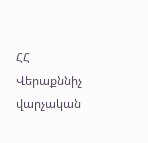ՀՀ Վերաքննիչ վարչական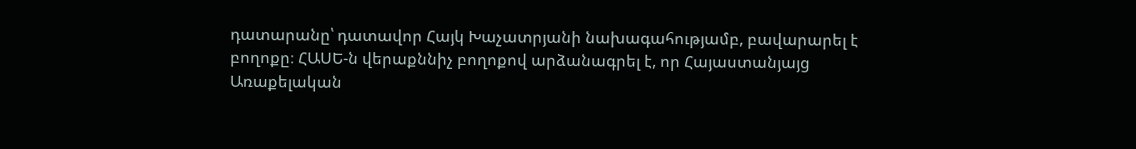դատարանը՝ դատավոր Հայկ Խաչատրյանի նախագահությամբ, բավարարել է բողոքը։ ՀԱՍԵ-ն վերաքննիչ բողոքով արձանագրել է, որ Հայաստանյայց Առաքելական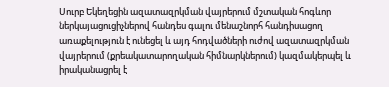Սուրբ Եկեղեցին ազատազրկման վայրերում մշտական հոգևոր ներկայացուցիչներով հանդես գալու մենաշնորհ հանդիսացող առաքելություն է ունեցել և այդ հոդվածների ուժով ազատազրկման վայրերում (քրեակատարողական հիմնարկներում) կազմակերպել և իրականացրել է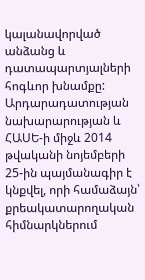կալանավորված անձանց և դատապարտյալների հոգևոր խնամքը: Արդարադատության նախարարության և ՀԱՍԵ-ի միջև 2014 թվականի նոյեմբերի 25-ին պայմանագիր է կնքվել, որի համաձայն՝ քրեակատարողական հիմնարկներում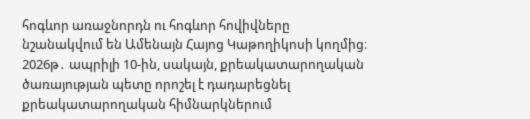հոգևոր առաջնորդն ու հոգևոր հովիվները նշանակվում են Ամենայն Հայոց Կաթողիկոսի կողմից։
2026թ․ ապրիլի 10-ին, սակայն, քրեակատարողական ծառայության պետը որոշել է դադարեցնել քրեակատարողական հիմնարկներում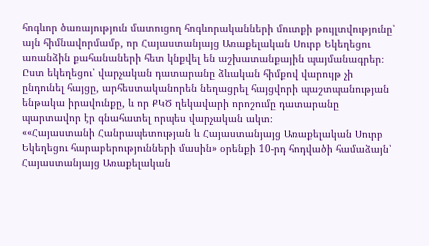հոգևոր ծառայություն մատուցող հոգևորականների մուտքի թույլտվությունը՝ այն հիմնավորմամբ, որ Հայաստանյայց Առաքելական Սուրբ Եկեղեցու առանձին քահանաների հետ կնքվել են աշխատանքային պայմանագրեր։ Ըստ եկեղեցու՝ վարչական դատարանը ձևական հիմքով վարույթ չի ընդունել հայցը, արհեստականորեն նեղացրել հայցվորի պաշտպանության ենթակա իրավունքը, և որ ՔԿԾ ղեկավարի որոշումը դատարանը պարտավոր էր գնահատել որպես վարչական ակտ։
««Հայաստանի Հանրապետության և Հայաստանյայց Առաքելական Սուրբ Եկեղեցու հարաբերությունների մասին» օրենքի 10-րդ հոդվածի համաձայն՝ Հայաստանյայց Առաքելական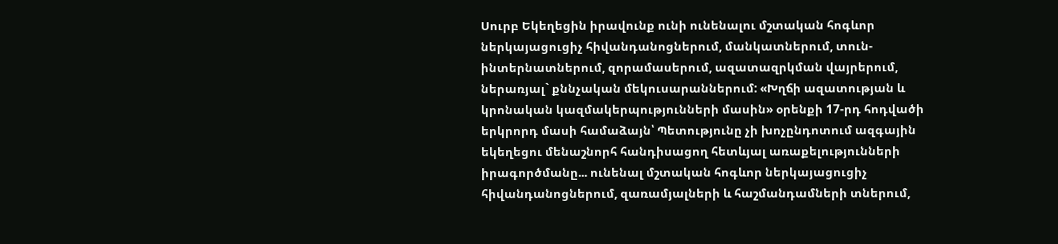Սուրբ Եկեղեցին իրավունք ունի ունենալու մշտական հոգևոր ներկայացուցիչ հիվանդանոցներում, մանկատներում, տուն-ինտերնատներում, զորամասերում, ազատազրկման վայրերում, ներառյալ` քննչական մեկուսարաններում: «Խղճի ազատության և կրոնական կազմակերպությունների մասին» օրենքի 17-րդ հոդվածի երկրորդ մասի համաձայն՝ Պետությունը չի խոչընդոտում ազգային եկեղեցու մենաշնորհ հանդիսացող հետևյալ առաքելությունների իրագործմանը... ունենալ մշտական հոգևոր ներկայացուցիչ հիվանդանոցներում, զառամյալների և հաշմանդամների տներում,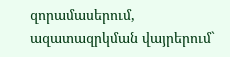զորամասերում, ազատազրկման վայրերում`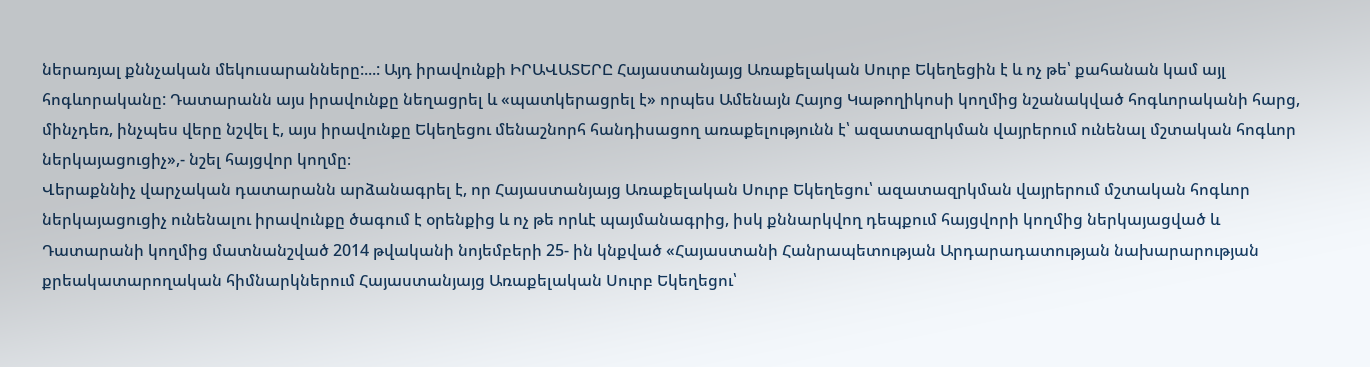ներառյալ քննչական մեկուսարանները:...: Այդ իրավունքի ԻՐԱՎԱՏԵՐԸ Հայաստանյայց Առաքելական Սուրբ Եկեղեցին է և ոչ թե՝ քահանան կամ այլ հոգևորականը: Դատարանն այս իրավունքը նեղացրել և «պատկերացրել է» որպես Ամենայն Հայոց Կաթողիկոսի կողմից նշանակված հոգևորականի հարց, մինչդեռ, ինչպես վերը նշվել է, այս իրավունքը Եկեղեցու մենաշնորհ հանդիսացող առաքելությունն է՝ ազատազրկման վայրերում ունենալ մշտական հոգևոր ներկայացուցիչ»,- նշել հայցվոր կողմը։
Վերաքննիչ վարչական դատարանն արձանագրել է, որ Հայաստանյայց Առաքելական Սուրբ Եկեղեցու՝ ազատազրկման վայրերում մշտական հոգևոր ներկայացուցիչ ունենալու իրավունքը ծագում է օրենքից և ոչ թե որևէ պայմանագրից, իսկ քննարկվող դեպքում հայցվորի կողմից ներկայացված և Դատարանի կողմից մատնանշված 2014 թվականի նոյեմբերի 25- ին կնքված «Հայաստանի Հանրապետության Արդարադատության նախարարության քրեակատարողական հիմնարկներում Հայաստանյայց Առաքելական Սուրբ Եկեղեցու՝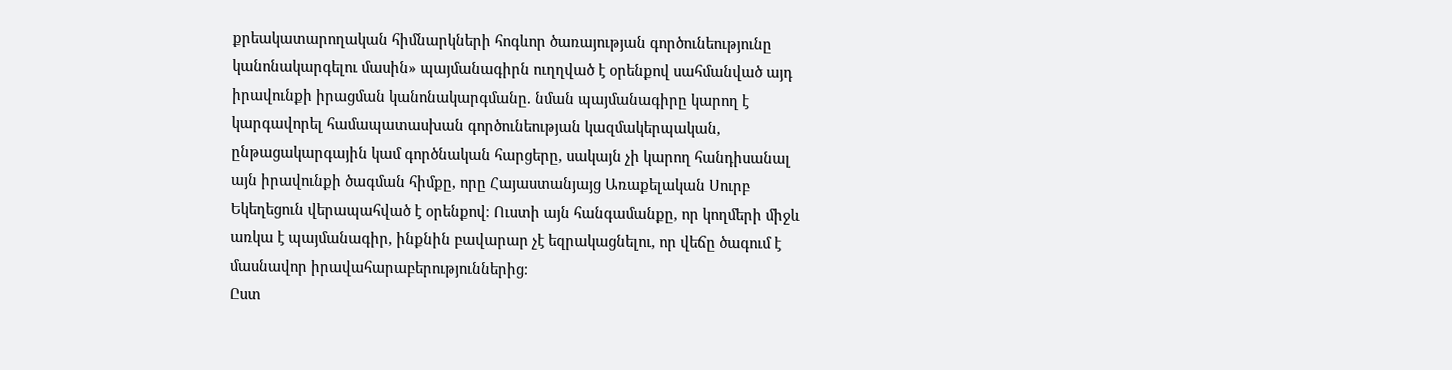քրեակատարողական հիմնարկների հոգևոր ծառայության գործունեությունը կանոնակարգելու մասին» պայմանագիրն ուղղված է օրենքով սահմանված այդ իրավունքի իրացման կանոնակարգմանը. նման պայմանագիրը կարող է կարգավորել համապատասխան գործունեության կազմակերպական, ընթացակարգային կամ գործնական հարցերը, սակայն չի կարող հանդիսանալ այն իրավունքի ծագման հիմքը, որը Հայաստանյայց Առաքելական Սուրբ Եկեղեցուն վերապահված է օրենքով։ Ուստի այն հանգամանքը, որ կողմերի միջև առկա է պայմանագիր, ինքնին բավարար չէ եզրակացնելու, որ վեճը ծագում է մասնավոր իրավահարաբերություններից։
Ըստ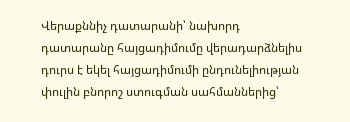Վերաքննիչ դատարանի՝ նախորդ դատարանը հայցադիմումը վերադարձնելիս դուրս է եկել հայցադիմումի ընդունելիության փուլին բնորոշ ստուգման սահմաններից՝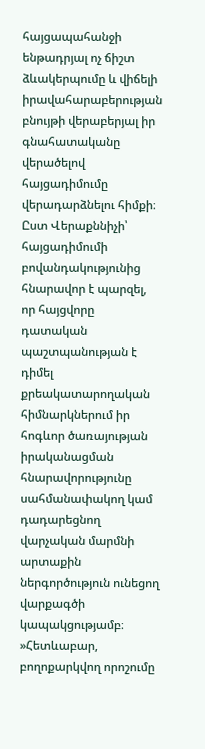հայցապահանջի ենթադրյալ ոչ ճիշտ ձևակերպումը և վիճելի իրավահարաբերության բնույթի վերաբերյալ իր գնահատականը վերածելով հայցադիմումը վերադարձնելու հիմքի։
Ըստ Վերաքննիչի՝ հայցադիմումի բովանդակությունից հնարավոր է պարզել, որ հայցվորը դատական պաշտպանության է դիմել քրեակատարողական հիմնարկներում իր հոգևոր ծառայության իրականացման հնարավորությունը սահմանափակող կամ դադարեցնող վարչական մարմնի արտաքին ներգործություն ունեցող վարքագծի կապակցությամբ։ »Հետևաբար, բողոքարկվող որոշումը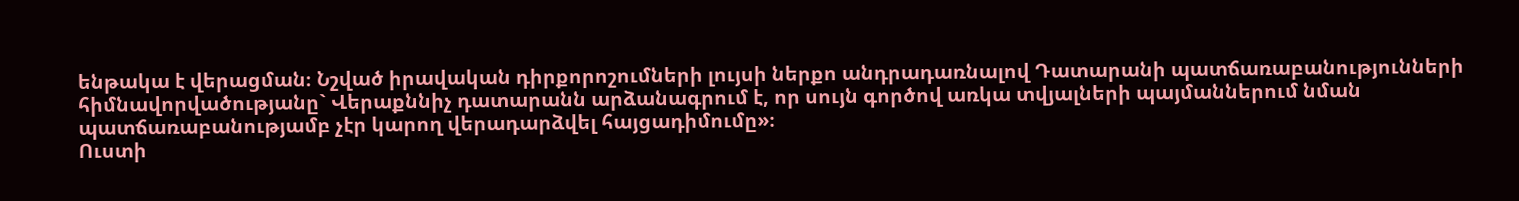ենթակա է վերացման։ Նշված իրավական դիրքորոշումների լույսի ներքո անդրադառնալով Դատարանի պատճառաբանությունների հիմնավորվածությանը` Վերաքննիչ դատարանն արձանագրում է, որ սույն գործով առկա տվյալների պայմաններում նման պատճառաբանությամբ չէր կարող վերադարձվել հայցադիմումը»։
Ուստի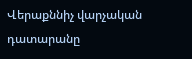Վերաքննիչ վարչական դատարանը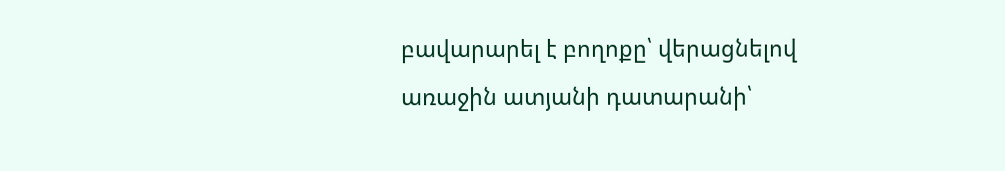բավարարել է բողոքը՝ վերացնելով առաջին ատյանի դատարանի՝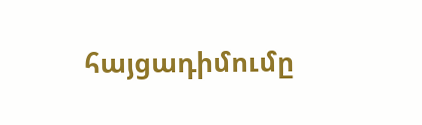հայցադիմումը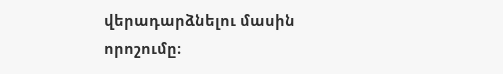վերադարձնելու մասին որոշումը։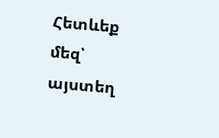Հետևեք մեզ՝ այստեղ